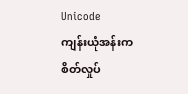Unicode
ကျန်းယုံအန်းက စိတ်လှုပ်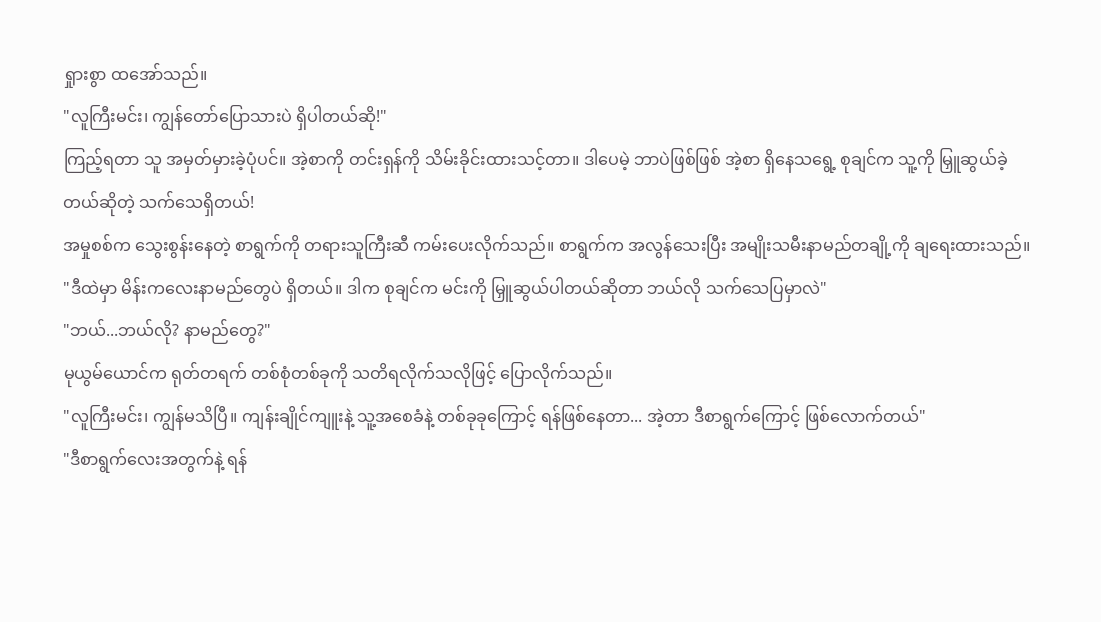ရှုားစွာ ထအော်သည်။
"လူကြီးမင်း၊ ကျွန်တော်ပြောသားပဲ ရှိပါတယ်ဆို!"
ကြည့်ရတာ သူ အမှတ်မှားခဲ့ပုံပင်။ အဲ့စာကို တင်းရှန်ကို သိမ်းခိုင်းထားသင့်တာ။ ဒါပေမဲ့ ဘာပဲဖြစ်ဖြစ် အဲ့စာ ရှိနေသရွေ့ စုချင်က သူ့ကို မြှူဆွယ်ခဲ့တယ်ဆိုတဲ့ သက်သေရှိတယ်!
အမှုစစ်က သွေးစွန်းနေတဲ့ စာရွက်ကို တရားသူကြီးဆီ ကမ်းပေးလိုက်သည်။ စာရွက်က အလွန်သေးပြီး အမျိုးသမီးနာမည်တချို့ကို ချရေးထားသည်။
"ဒီထဲမှာ မိန်းကလေးနာမည်တွေပဲ ရှိတယ်။ ဒါက စုချင်က မင်းကို မြှူဆွယ်ပါတယ်ဆိုတာ ဘယ်လို သက်သေပြမှာလဲ"
"ဘယ်...ဘယ်လို? နာမည်တွေ?"
မုယွမ်ယောင်က ရုတ်တရက် တစ်စုံတစ်ခုကို သတိရလိုက်သလိုဖြင့် ပြောလိုက်သည်။
"လူကြီးမင်း၊ ကျွန်မသိပြီ။ ကျန်းချိုင်ကျူးနဲ့ သူ့အစေခံနဲ့ တစ်ခုခုကြောင့် ရန်ဖြစ်နေတာ... အဲ့တာ ဒီစာရွက်ကြောင့် ဖြစ်လောက်တယ်"
"ဒီစာရွက်လေးအတွက်နဲ့ ရန်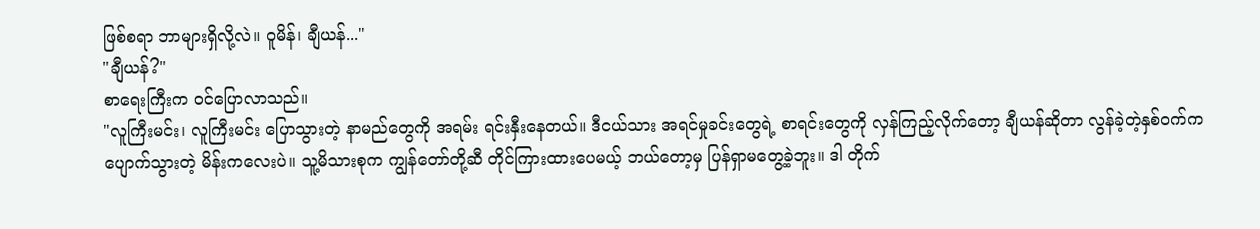ဖြစ်စရာ ဘာများရှိလို့လဲ။ ဝူမိန်၊ ချီယန်..."
"ချီယန်?"
စာရေးကြီးက ဝင်ပြောလာသည်။
"လူကြီးမင်း၊ လူကြီးမင်း ပြောသွားတဲ့ နာမည်တွေကို အရမ်း ရင်းနှီးနေတယ်။ ဒီငယ်သား အရင်မှုခင်းတွေရဲ့ စာရင်းတွေကို လှန်ကြည့်လိုက်တော့ ချီယန်ဆိုတာ လွန်ခဲ့တဲ့နှစ်ဝက်က ပျောက်သွားတဲ့ မိန်းကလေးပဲ။ သူ့မိသားစုက ကျွန်တော်တို့ဆီ တိုင်ကြားထားပေမယ့် ဘယ်တော့မှ ပြန်ရှာမတွေ့ခဲ့ဘူး။ ဒါ တိုက်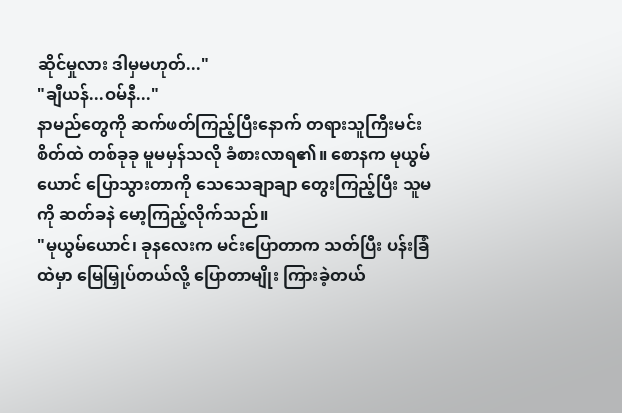ဆိုင်မှုလား ဒါမှမဟုတ်..."
"ချီယန်...ဝမ်နီ..."
နာမည်တွေကို ဆက်ဖတ်ကြည့်ပြီးနောက် တရားသူကြီးမင်းစိတ်ထဲ တစ်ခုခု မူမမှန်သလို ခံစားလာရ၏။ စောနက မုယွမ်ယောင် ပြောသွားတာကို သေသေချာချာ တွေးကြည့်ပြီး သူမကို ဆတ်ခနဲ မော့ကြည့်လိုက်သည်။
"မုယွမ်ယောင်၊ ခုနလေးက မင်းပြောတာက သတ်ပြီး ပန်းခြံထဲမှာ မြေမြှုပ်တယ်လို့ ပြောတာမျိုး ကြားခဲ့တယ်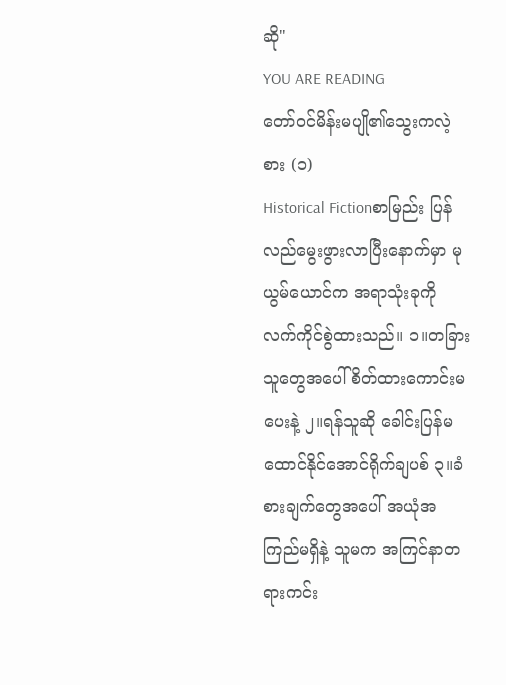ဆို"
YOU ARE READING
တော်ဝင်မိန်းမပျို၏သွေးကလဲ့စား (၁)
Historical Fictionစာမြည်း ပြန်လည်မွေးဖွားလာပြီးနောက်မှာ မုယွမ်ယောင်က အရာသုံးခုကို လက်ကိုင်စွဲထားသည်။ ၁။တခြားသူတွေအပေါ် စိတ်ထားကောင်းမပေးနဲ့ ၂။ရန်သူဆို ခေါင်းပြန်မထောင်နိုင်အောင်ရိုက်ချပစ် ၃။ခံစားချက်တွေအပေါ် အယုံအကြည်မရှိနဲ့ သူမက အကြင်နာတရားကင်း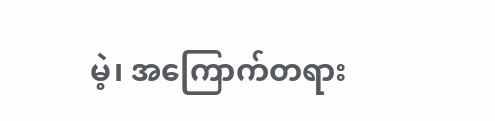မဲ့၊ အကြောက်တရား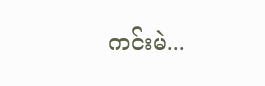ကင်းမဲ...